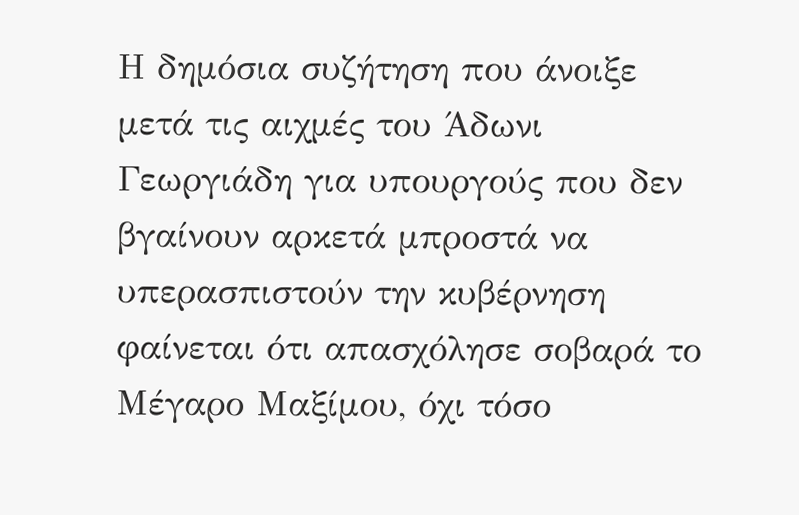Η δημόσια συζήτηση που άνοιξε μετά τις αιχμές του Άδωνι Γεωργιάδη για υπουργούς που δεν βγαίνουν αρκετά μπροστά να υπερασπιστούν την κυβέρνηση φαίνεται ότι απασχόλησε σοβαρά το Μέγαρο Μαξίμου, όχι τόσο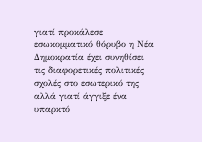γιατί προκάλεσε εσωκομματικό θόρυβο η Νέα Δημοκρατία έχει συνηθίσει τις διαφορετικές πολιτικές σχολές στο εσωτερικό της αλλά γιατί άγγιξε ένα υπαρκτό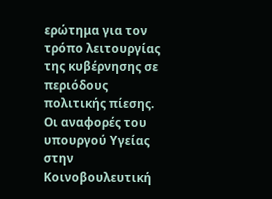ερώτημα για τον τρόπο λειτουργίας της κυβέρνησης σε περιόδους πολιτικής πίεσης.
Οι αναφορές του υπουργού Υγείας στην Κοινοβουλευτική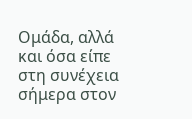Ομάδα, αλλά και όσα είπε στη συνέχεια σήμερα στον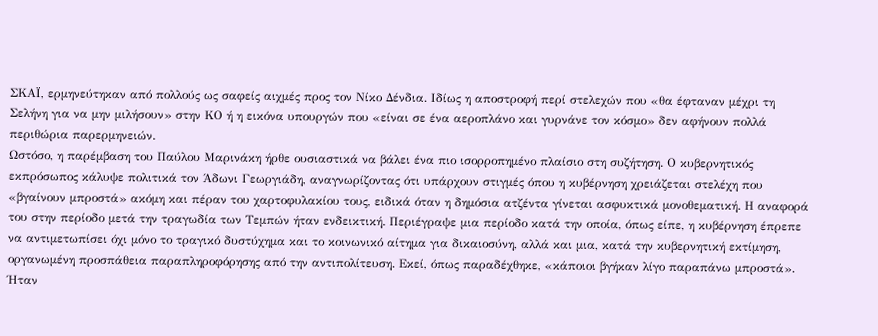ΣΚΑΪ, ερμηνεύτηκαν από πολλούς ως σαφείς αιχμές προς τον Νίκο Δένδια. Ιδίως η αποστροφή περί στελεχών που «θα έφταναν μέχρι τη Σελήνη για να μην μιλήσουν» στην ΚΟ ή η εικόνα υπουργών που «είναι σε ένα αεροπλάνο και γυρνάνε τον κόσμο» δεν αφήνουν πολλά περιθώρια παρερμηνειών.
Ωστόσο, η παρέμβαση του Παύλου Μαρινάκη ήρθε ουσιαστικά να βάλει ένα πιο ισορροπημένο πλαίσιο στη συζήτηση. Ο κυβερνητικός εκπρόσωπος κάλυψε πολιτικά τον Άδωνι Γεωργιάδη, αναγνωρίζοντας ότι υπάρχουν στιγμές όπου η κυβέρνηση χρειάζεται στελέχη που «βγαίνουν μπροστά» ακόμη και πέραν του χαρτοφυλακίου τους, ειδικά όταν η δημόσια ατζέντα γίνεται ασφυκτικά μονοθεματική. Η αναφορά του στην περίοδο μετά την τραγωδία των Τεμπών ήταν ενδεικτική. Περιέγραψε μια περίοδο κατά την οποία, όπως είπε, η κυβέρνηση έπρεπε να αντιμετωπίσει όχι μόνο το τραγικό δυστύχημα και το κοινωνικό αίτημα για δικαιοσύνη, αλλά και μια, κατά την κυβερνητική εκτίμηση, οργανωμένη προσπάθεια παραπληροφόρησης από την αντιπολίτευση. Εκεί, όπως παραδέχθηκε, «κάποιοι βγήκαν λίγο παραπάνω μπροστά».
Ήταν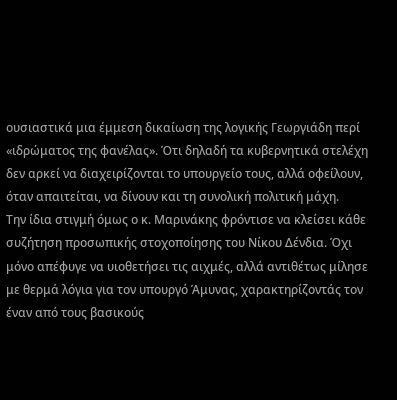ουσιαστικά μια έμμεση δικαίωση της λογικής Γεωργιάδη περί «ιδρώματος της φανέλας». Ότι δηλαδή τα κυβερνητικά στελέχη δεν αρκεί να διαχειρίζονται το υπουργείο τους, αλλά οφείλουν, όταν απαιτείται, να δίνουν και τη συνολική πολιτική μάχη.
Την ίδια στιγμή όμως ο κ. Μαρινάκης φρόντισε να κλείσει κάθε συζήτηση προσωπικής στοχοποίησης του Νίκου Δένδια. Όχι μόνο απέφυγε να υιοθετήσει τις αιχμές, αλλά αντιθέτως μίλησε με θερμά λόγια για τον υπουργό Άμυνας, χαρακτηρίζοντάς τον έναν από τους βασικούς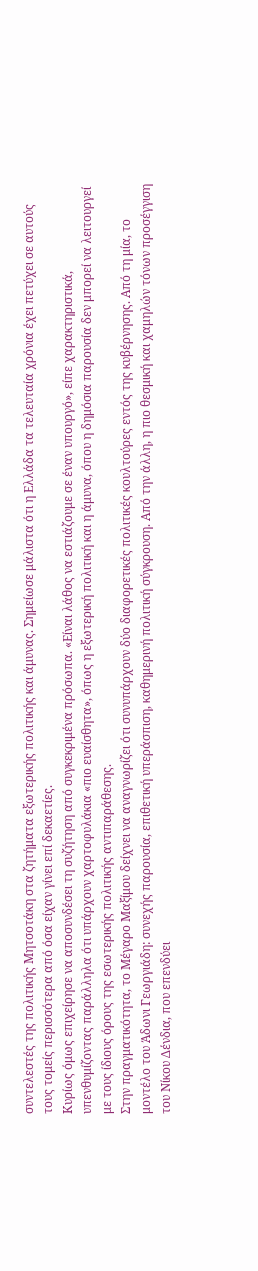συντελεστές της πολιτικής Μητσοτάκη στα ζητήματα εξωτερικής πολιτικής και άμυνας. Σημείωσε μάλιστα ότι η Ελλάδα τα τελευταία χρόνια έχει πετύχει σε αυτούς τους τομείς περισσότερα από όσα είχαν γίνει επί δεκαετίες.
Κυρίως όμως επιχείρησε να αποσυνδέσει τη συζήτηση από συγκεκριμένα πρόσωπα. «Είναι λάθος να εστιάζουμε σε έναν υπουργό», είπε χαρακτηριστικά, υπενθυμίζοντας παράλληλα ότι υπάρχουν χαρτοφυλάκια «πιο ευαίσθητα», όπως η εξωτερική πολιτική και η άμυνα, όπου η δημόσια παρουσία δεν μπορεί να λειτουργεί με τους ίδιους όρους της εσωτερικής πολιτικής αντιπαράθεσης.
Στην πραγματικότητα, το Μέγαρο Μαξίμου δείχνει να αναγνωρίζει ότι συνυπάρχουν δύο διαφορετικές πολιτικές κουλτούρες εντός της κυβέρνησης. Από τη μία, το μοντέλο του Άδωνι Γεωργιάδη: συνεχής παρουσία, επιθετική υπεράσπιση, καθημερινή πολιτική σύγκρουση. Από την άλλη, η πιο θεσμική και χαμηλών τόνων προσέγγιση του Νίκου Δένδια, που επενδύει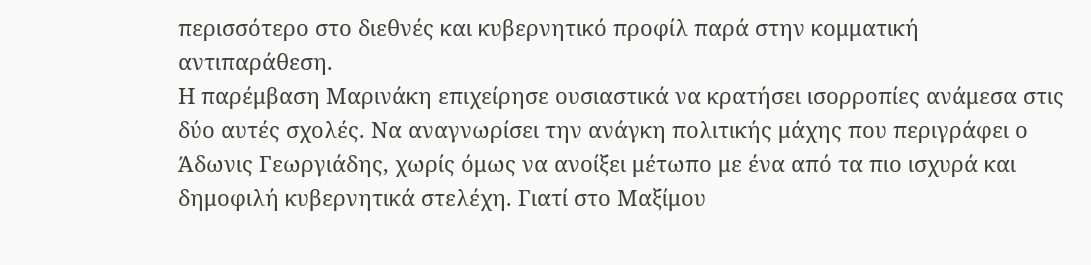περισσότερο στο διεθνές και κυβερνητικό προφίλ παρά στην κομματική αντιπαράθεση.
Η παρέμβαση Μαρινάκη επιχείρησε ουσιαστικά να κρατήσει ισορροπίες ανάμεσα στις δύο αυτές σχολές. Να αναγνωρίσει την ανάγκη πολιτικής μάχης που περιγράφει ο Άδωνις Γεωργιάδης, χωρίς όμως να ανοίξει μέτωπο με ένα από τα πιο ισχυρά και δημοφιλή κυβερνητικά στελέχη. Γιατί στο Μαξίμου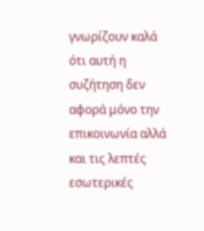γνωρίζουν καλά ότι αυτή η συζήτηση δεν αφορά μόνο την επικοινωνία αλλά και τις λεπτές εσωτερικές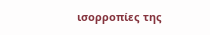ισορροπίες της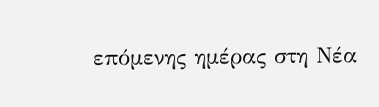επόμενης ημέρας στη Νέα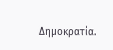Δημοκρατία.